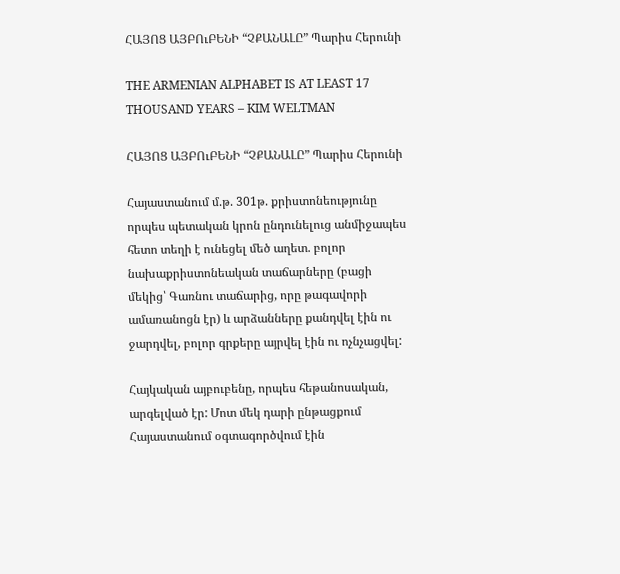ՀԱՅՈՑ ԱՅԲՈւԲԵՆԻ “ՉՔԱՆԱԼԸ” Պարիս Հերունի

THE ARMENIAN ALPHABET IS AT LEAST 17 THOUSAND YEARS – KIM WELTMAN

ՀԱՅՈՑ ԱՅԲՈւԲԵՆԻ “ՉՔԱՆԱԼԸ” Պարիս Հերունի

Հայաստանում մ.թ. 301թ. քրիստոնեությունը որպես պետական կրոն ընդունելուց անմիջապես հետո տեղի է ունեցել մեծ աղետ. բոլոր նախաքրիստոնեական տաճարները (բացի մեկից՝ Գառնու տաճարից, որը թագավորի ամառանոցն էր) և արձանները քանդվել էին ու ջարդվել, բոլոր գրքերը այրվել էին ու ոչնչացվել:

Հայկական այբուբենը, որպես հեթանոսական, արգելված էր: Մոտ մեկ դարի ընթացքում Հայաստանում օգտագործվում էին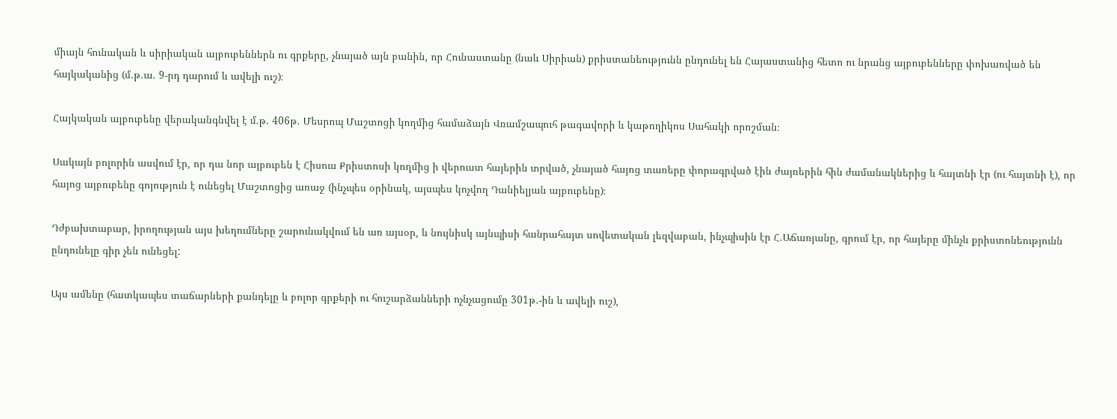միայն հունական և սիրիական այբուբեններն ու գրքերը, չնայած այն բանին, որ Հունաստանը (նաև Սիրիան) քրիստանեությունն ընդունել են Հայաստանից հետո ու նրանց այբուբենները փոխառված են հայկականից (մ.թ.ա. 9-րդ դարում և ավելի ուշ)։

Հայկական այբուբենը վերականգնվել է մ.թ. 406թ. Մեսրոպ Մաշտոցի կողմից համաձայն Վռամշապուհ թագավորի և կաթողիկոս Սահակի որոշման։

Սակայն բոլորին ասվում էր, որ դա նոր այբուբեն է Հիսուս Քրիստոսի կողմից ի վերուստ հայերին տրված, չնայած հայոց տառերը փորագրված էին ժայռերին հին ժամանակներից և հայտնի էր (ու հայտնի է), որ հայոց այբուբենը գոյություն է ունեցել Մաշտոցից առաջ (ինչպես օրինակ, այսպես կոչվող Դանիելյան այբուբենը)։

Դժբախտաբար, իրողության այս խեղումները շարունակվում են առ այսօր, և նույնիսկ այնպիսի հանրահայտ սովետական լեզվաբան, ինչպիսին էր Հ.Աճառյանը, գրում էր, որ հայերը մինչև քրիստոնեությունն ընդունելը գիր չեն ունեցել:

Այս ամենը (հատկապես տաճարների քանդելը և բոլոր գրքերի ու հուշարձանների ոչնչացումը 301թ.-ին և ավելի ուշ),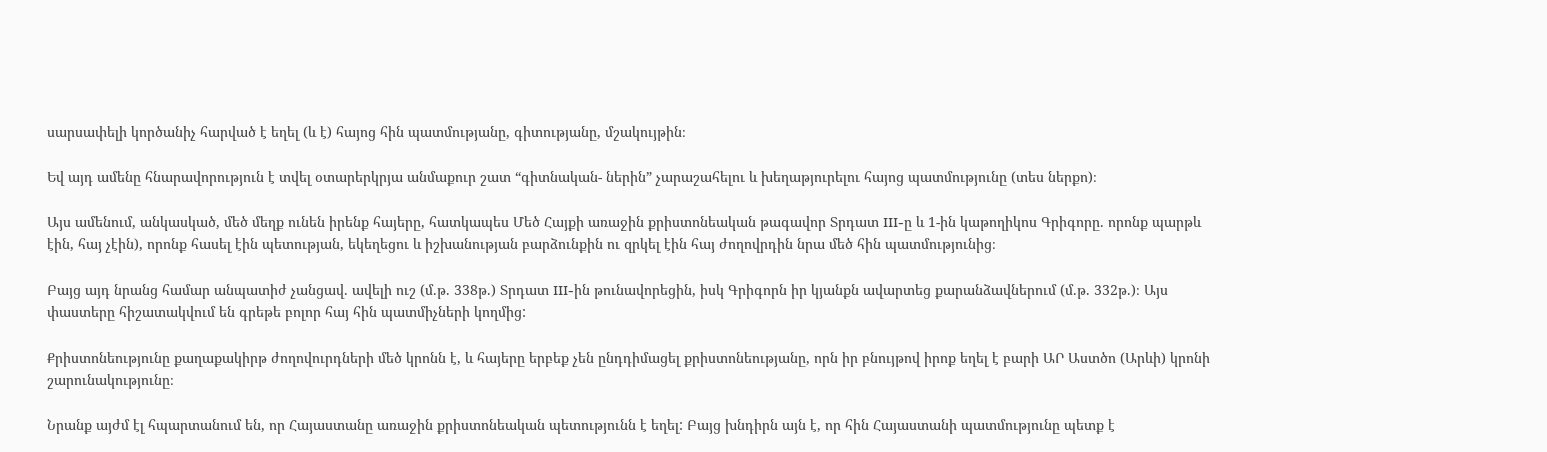սարսափելի կործանիչ հարված է եղել (և է) հայոց հին պատմությանը, գիտությանը, մշակույթին։

Եվ այդ ամենը հնարավորություն է տվել օտարերկրյա անմաքուր շատ “գիտնական- ներին” չարաշահելու և խեղաթյուրելու հայոց պատմությունը (տես ներքո)։

Այս ամենում, անկասկած, մեծ մեղք ունեն իրենք հայերը, հատկապես Մեծ Հայքի առաջին քրիստոնեական թագավոր Տրդատ III-ը և 1-ին կաթողիկոս Գրիգորը. որոնք պարթև էին, հայ չէին), որոնք հասել էին պետության, եկեղեցու և իշխանության բարձունքին ու զրկել էին հայ ժողովրդին նրա մեծ հին պատմությունից։

Բայց այդ նրանց համար անպատիժ չանցավ. ավելի ուշ (մ.թ. 338թ.) Տրդատ III-ին թունավորեցին, իսկ Գրիգորն իր կյանքն ավարտեց քարանձավներում (մ.թ. 332թ.)։ Այս փաստերը հիշատակվում են գրեթե բոլոր հայ հին պատմիչների կողմից:

Քրիստոնեությունը քաղաքակիրթ ժողովուրդների մեծ կրոնն է, և հայերը երբեք չեն ընդդիմացել քրիստոնեությանը, որն իր բնույթով իրոք եղել է բարի ԱՐ Աստծո (Արևի) կրոնի շարունակությունը։

Նրանք այժմ էլ հպարտանում են, որ Հայաստանը առաջին քրիստոնեական պետությունն է եղել: Բայց խնդիրն այն է, որ հին Հայաստանի պատմությունը պետք է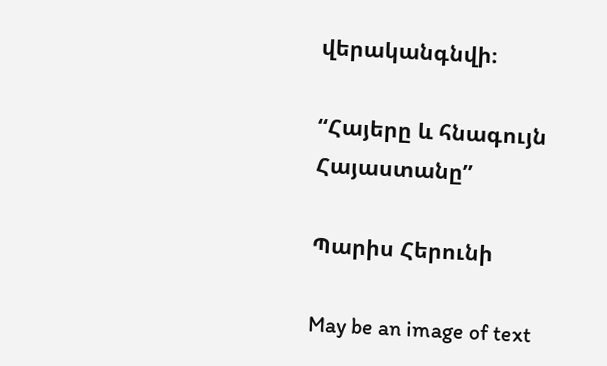վերականգնվի։

“Հայերը և հնագույն Հայաստանը”

Պարիս Հերունի

May be an image of text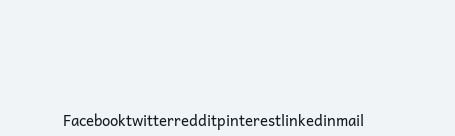Facebooktwitterredditpinterestlinkedinmail